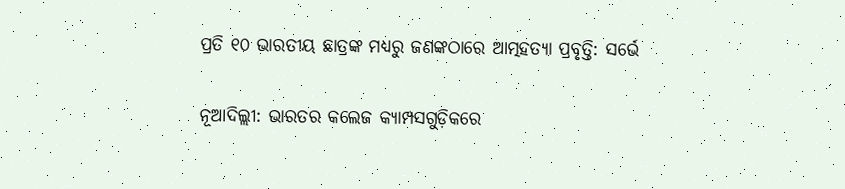ପ୍ରତି ୧୦ ଭାରତୀୟ ଛାତ୍ରଙ୍କ ମଧ୍ୟରୁ ଜଣଙ୍କଠାରେ ଆତ୍ମହତ୍ୟା ପ୍ରବୃତ୍ତି: ସର୍ଭେ

ନୂଆଦିଲ୍ଲୀ: ଭାରତର କଲେଜ କ୍ୟାମ୍ପସଗୁଡ଼ିକରେ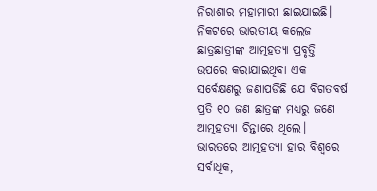ନିରାଶାର ମହାମାରୀ ଛାଇଯାଇଛି। ନିକଟରେ ଭାରତୀୟ କଲେଜ ଛାତ୍ରଛାତ୍ରୀଙ୍କ ଆତ୍ମହତ୍ୟା ପ୍ରବୃତ୍ତି ଉପରେ କରାଯାଇଥିବା ଏକ ସର୍ବେକ୍ଷଣରୁ ଜଣାପଡିଛି ଯେ ବିଗତବର୍ଷ ପ୍ରତି ୧୦ ଜଣ ଛାତ୍ରଙ୍କ ମଧ୍ୟରୁ ଜଣେ ଆତ୍ମହତ୍ୟା ଚିନ୍ତାରେ ଥିଲେ। ଭାରତରେ ଆତ୍ମହତ୍ୟା ହାର ବିଶ୍ୱରେ ସର୍ବାଧିକ,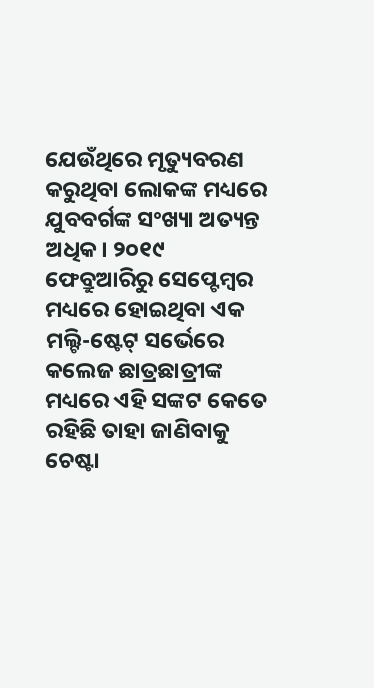ଯେଉଁଥିରେ ମୃତ୍ୟୁବରଣ କରୁଥିବା ଲୋକଙ୍କ ମଧ୍ୟରେ ଯୁବବର୍ଗଙ୍କ ସଂଖ୍ୟା ଅତ୍ୟନ୍ତ ଅଧିକ। ୨୦୧୯ ଫେବ୍ରୁଆରିରୁ ସେପ୍ଟେମ୍ବର ମଧ୍ୟରେ ହୋଇଥିବା ଏକ ମଲ୍ଟି-ଷ୍ଟେଟ୍ ସର୍ଭେରେ କଲେଜ ଛାତ୍ରଛାତ୍ରୀଙ୍କ ମଧ୍ୟରେ ଏହି ସଙ୍କଟ କେତେ ରହିଛି ତାହା ଜାଣିବାକୁ ଚେଷ୍ଟା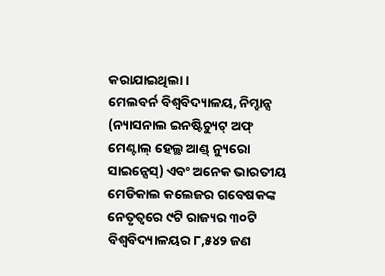କରାଯାଇଥିଲା।
ମେଲବର୍ନ ବିଶ୍ୱବିଦ୍ୟାଳୟ, ନିମ୍ହାନ୍ସ (ନ୍ୟାସନାଲ ଇନଷ୍ଟିଚ୍ୟୁଟ୍ ଅଫ୍ ମେଣ୍ଟାଲ୍ ହେଲ୍ଥ ଆଣ୍ଡ୍ ନ୍ୟୁରୋ ସାଇନ୍ସେସ୍) ଏବଂ ଅନେକ ଭାରତୀୟ ମେଡିକାଲ କଲେଜର ଗବେଷକଙ୍କ ନେତୃତ୍ୱରେ ୯ଟି ରାଜ୍ୟର ୩୦ଟି ବିଶ୍ୱବିଦ୍ୟାଳୟର ୮,୫୪୨ ଜଣ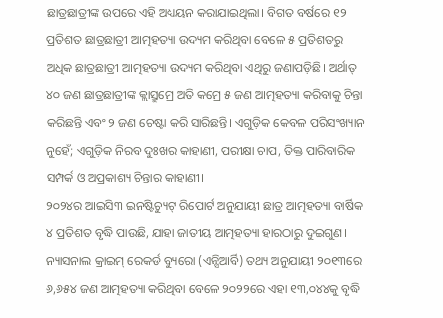ଛାତ୍ରଛାତ୍ରୀଙ୍କ ଉପରେ ଏହି ଅଧ୍ୟୟନ କରାଯାଇଥିଲା। ବିଗତ ବର୍ଷରେ ୧୨ ପ୍ରତିଶତ ଛାତ୍ରଛାତ୍ରୀ ଆତ୍ମହତ୍ୟା ଉଦ୍ୟମ କରିଥିବା ବେଳେ ୫ ପ୍ରତିଶତରୁ ଅଧିକ ଛାତ୍ରଛାତ୍ରୀ ଆତ୍ମହତ୍ୟା ଉଦ୍ୟମ କରିଥିବା ଏଥିରୁ ଜଣାପଡ଼ିଛି। ଅର୍ଥାତ୍ ୪୦ ଜଣ ଛାତ୍ରଛାତ୍ରୀଙ୍କ କ୍ଲାସ୍ରୁମ୍ରେ ଅତି କମ୍ରେ ୫ ଜଣ ଆତ୍ମହତ୍ୟା କରିବାକୁ ଚିନ୍ତା କରିଛନ୍ତି ଏବଂ ୨ ଜଣ ଚେଷ୍ଟା କରି ସାରିଛନ୍ତି। ଏଗୁଡ଼ିକ କେବଳ ପରିସଂଖ୍ୟାନ ନୁହେଁ; ଏଗୁଡ଼ିକ ନିରବ ଦୁଃଖର କାହାଣୀ, ପରୀକ୍ଷା ଚାପ, ତିକ୍ତ ପାରିବାରିକ ସମ୍ପର୍କ ଓ ଅପ୍ରକାଶ୍ୟ ଚିନ୍ତାର କାହାଣୀ।
୨୦୨୪ର ଆଇସି୩ ଇନଷ୍ଟିଚ୍ୟୁଟ୍ ରିପୋର୍ଟ ଅନୁଯାୟୀ ଛାତ୍ର ଆତ୍ମହତ୍ୟା ବାର୍ଷିକ ୪ ପ୍ରତିଶତ ବୃଦ୍ଧି ପାଉଛି, ଯାହା ଜାତୀୟ ଆତ୍ମହତ୍ୟା ହାରଠାରୁ ଦୁଇଗୁଣ। ନ୍ୟାସନାଲ କ୍ରାଇମ୍ ରେକର୍ଡ ବ୍ୟୁରୋ (ଏନ୍ସିଆର୍ବି) ତଥ୍ୟ ଅନୁଯାୟୀ ୨୦୧୩ରେ ୬,୬୫୪ ଜଣ ଆତ୍ମହତ୍ୟା କରିଥିବା ବେଳେ ୨୦୨୨ରେ ଏହା ୧୩,୦୪୪କୁ ବୃଦ୍ଧି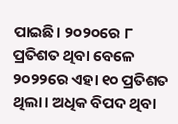ପାଇଛି। ୨୦୨୦ରେ ୮ ପ୍ରତିଶତ ଥିବା ବେଳେ ୨୦୨୨ରେ ଏହା ୧୦ ପ୍ରତିଶତ ଥିଲା। ଅଧିକ ବିପଦ ଥିବା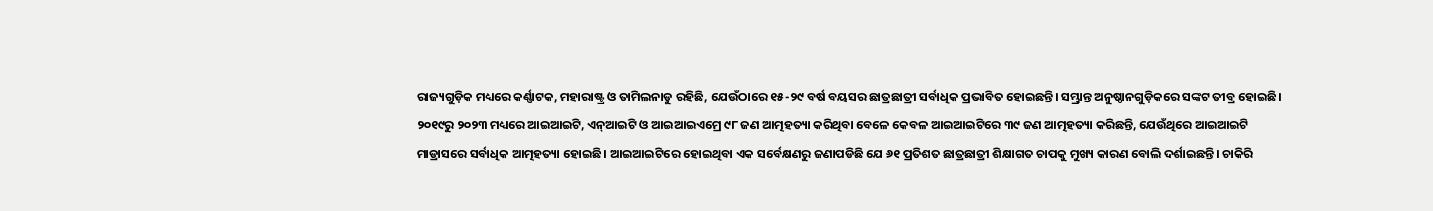ରାଜ୍ୟଗୁଡ଼ିକ ମଧ୍ୟରେ କର୍ଣ୍ଣାଟକ, ମହାରାଷ୍ଟ୍ର ଓ ତାମିଲନାଡୁ ରହିଛି, ଯେଉଁଠାରେ ୧୫-୨୯ ବର୍ଷ ବୟସର ଛାତ୍ରଛାତ୍ରୀ ସର୍ବାଧିକ ପ୍ରଭାବିତ ହୋଇଛନ୍ତି। ସମ୍ଭ୍ରାନ୍ତ ଅନୁଷ୍ଠାନଗୁଡ଼ିକରେ ସଙ୍କଟ ତୀବ୍ର ହୋଇଛି। ୨୦୧୯ରୁ ୨୦୨୩ ମଧ୍ୟରେ ଆଇଆଇଟି, ଏନ୍ଆଇଟି ଓ ଆଇଆଇଏମ୍ରେ ୯୮ ଜଣ ଆତ୍ମହତ୍ୟା କରିଥିବା ବେଳେ କେବଳ ଆଇଆଇଟିରେ ୩୯ ଜଣ ଆତ୍ମହତ୍ୟା କରିଛନ୍ତି, ଯେଉଁଥିରେ ଆଇଆଇଟି ମାଡ୍ରାସରେ ସର୍ବାଧିକ ଆତ୍ମହତ୍ୟା ହୋଇଛି। ଆଇଆଇଟିରେ ହୋଇଥିବା ଏକ ସର୍ବେକ୍ଷଣରୁ ଜଣାପଡିଛି ଯେ ୬୧ ପ୍ରତିଶତ ଛାତ୍ରଛାତ୍ରୀ ଶିକ୍ଷାଗତ ଚାପକୁ ମୁଖ୍ୟ କାରଣ ବୋଲି ଦର୍ଶାଇଛନ୍ତି। ଚାକିରି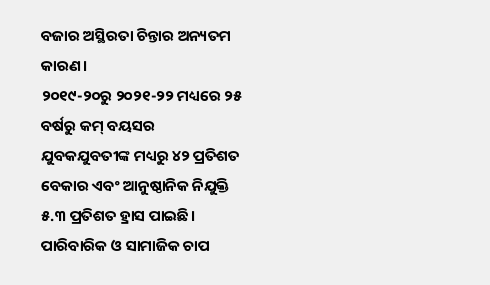ବଜାର ଅସ୍ଥିରତା ଚିନ୍ତାର ଅନ୍ୟତମ କାରଣ।
୨୦୧୯-୨୦ରୁ ୨୦୨୧-୨୨ ମଧ୍ୟରେ ୨୫ ବର୍ଷରୁ କମ୍ ବୟସର ଯୁବକଯୁବତୀଙ୍କ ମଧ୍ୟରୁ ୪୨ ପ୍ରତିଶତ ବେକାର ଏବଂ ଆନୁଷ୍ଠାନିକ ନିଯୁକ୍ତି ୫.୩ ପ୍ରତିଶତ ହ୍ରାସ ପାଇଛି। ପାରିବାରିକ ଓ ସାମାଜିକ ଚାପ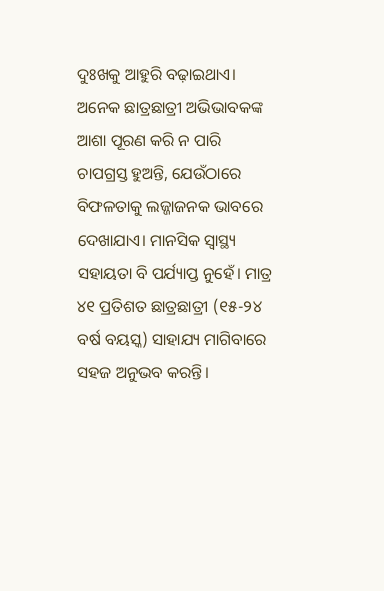ଦୁଃଖକୁ ଆହୁରି ବଢ଼ାଇଥାଏ। ଅନେକ ଛାତ୍ରଛାତ୍ରୀ ଅଭିଭାବକଙ୍କ ଆଶା ପୂରଣ କରି ନ ପାରି ଚାପଗ୍ରସ୍ତ ହୁଅନ୍ତି, ଯେଉଁଠାରେ ବିଫଳତାକୁ ଲଜ୍ଜାଜନକ ଭାବରେ ଦେଖାଯାଏ। ମାନସିକ ସ୍ୱାସ୍ଥ୍ୟ ସହାୟତା ବି ପର୍ଯ୍ୟାପ୍ତ ନୁହେଁ। ମାତ୍ର ୪୧ ପ୍ରତିଶତ ଛାତ୍ରଛାତ୍ରୀ (୧୫-୨୪ ବର୍ଷ ବୟସ୍କ) ସାହାଯ୍ୟ ମାଗିବାରେ ସହଜ ଅନୁଭବ କରନ୍ତି।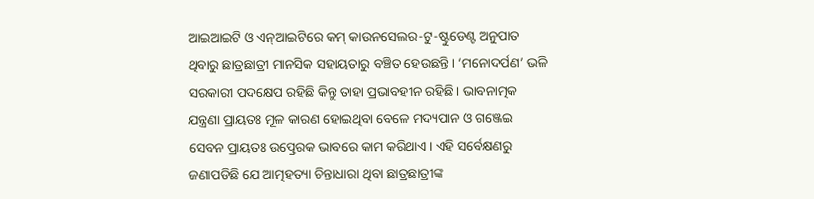ଆଇଆଇଟି ଓ ଏନ୍ଆଇଟିରେ କମ୍ କାଉନସେଲର-ଟୁ-ଷ୍ଟୁଡେଣ୍ଟ ଅନୁପାତ ଥିବାରୁ ଛାତ୍ରଛାତ୍ରୀ ମାନସିକ ସହାୟତାରୁ ବଞ୍ଚିତ ହେଉଛନ୍ତି। ‘ମନୋଦର୍ପଣ’ ଭଳି ସରକାରୀ ପଦକ୍ଷେପ ରହିଛି କିନ୍ତୁ ତାହା ପ୍ରଭାବହୀନ ରହିଛି। ଭାବନାତ୍ମକ ଯନ୍ତ୍ରଣା ପ୍ରାୟତଃ ମୂଳ କାରଣ ହୋଇଥିବା ବେଳେ ମଦ୍ୟପାନ ଓ ଗଞ୍ଜେଇ ସେବନ ପ୍ରାୟତଃ ଉତ୍ପ୍ରେରକ ଭାବରେ କାମ କରିଥାଏ। ଏହି ସର୍ବେକ୍ଷଣରୁ ଜଣାପଡିଛି ଯେ ଆତ୍ମହତ୍ୟା ଚିନ୍ତାଧାରା ଥିବା ଛାତ୍ରଛାତ୍ରୀଙ୍କ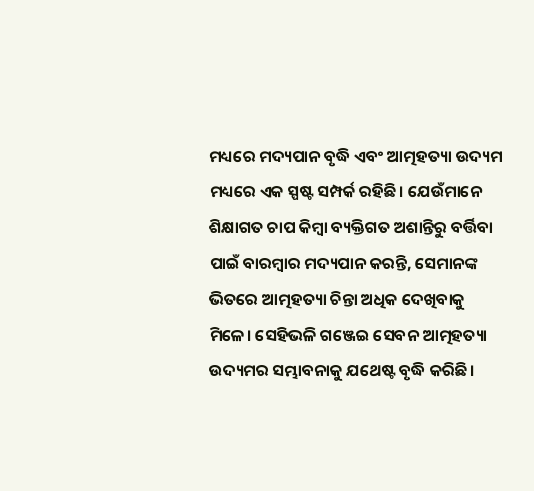ମଧ୍ୟରେ ମଦ୍ୟପାନ ବୃଦ୍ଧି ଏବଂ ଆତ୍ମହତ୍ୟା ଉଦ୍ୟମ ମଧ୍ୟରେ ଏକ ସ୍ପଷ୍ଟ ସମ୍ପର୍କ ରହିଛି। ଯେଉଁମାନେ ଶିକ୍ଷାଗତ ଚାପ କିମ୍ବା ବ୍ୟକ୍ତିଗତ ଅଶାନ୍ତିରୁ ବର୍ତ୍ତିବା ପାଇଁ ବାରମ୍ବାର ମଦ୍ୟପାନ କରନ୍ତି, ସେମାନଙ୍କ ଭିତରେ ଆତ୍ମହତ୍ୟା ଚିନ୍ତା ଅଧିକ ଦେଖିବାକୁ ମିଳେ। ସେହିଭଳି ଗଞ୍ଜେଇ ସେବନ ଆତ୍ମହତ୍ୟା ଉଦ୍ୟମର ସମ୍ଭାବନାକୁ ଯଥେଷ୍ଟ ବୃଦ୍ଧି କରିଛି।